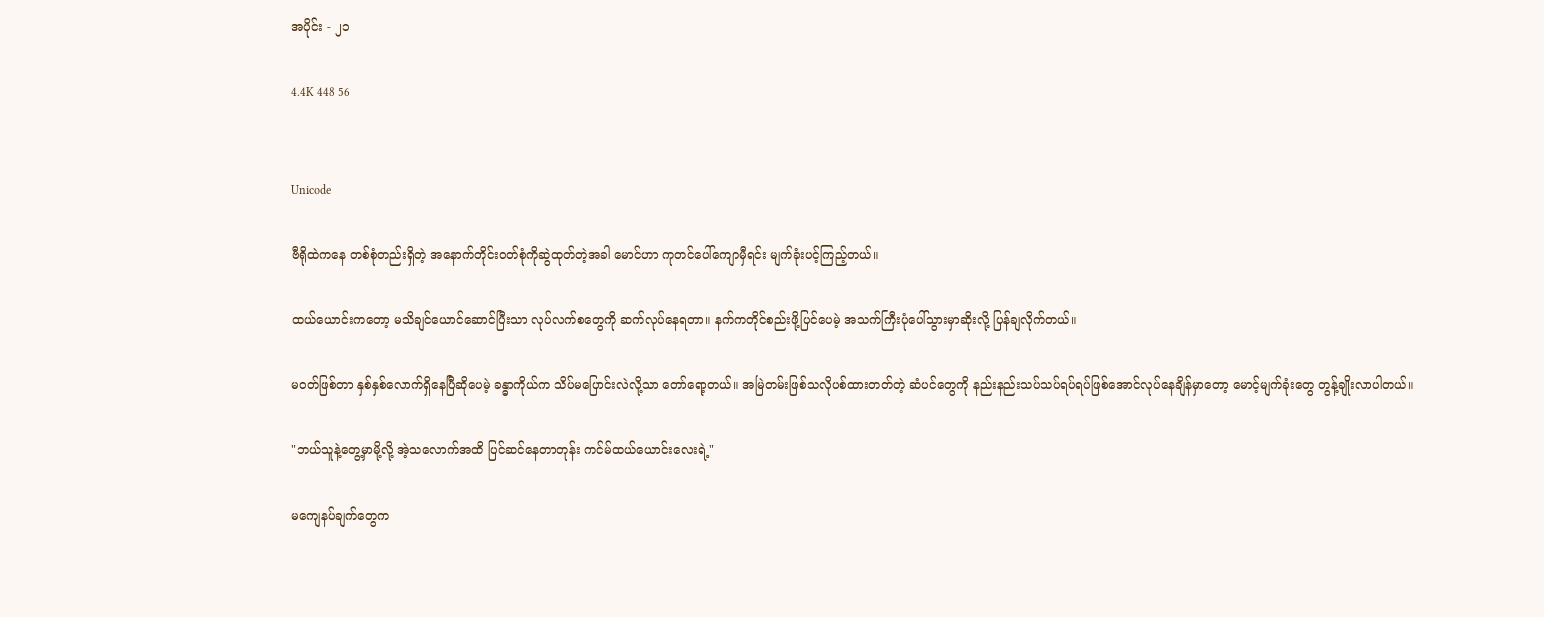အပိုင်း - ၂၁

4.4K 448 56


Unicode

ဗီရိုထဲကနေ တစ်စုံတည်းရှိတဲ့ အနောက်တိုင်း၀တ်စုံကိုဆွဲထုတ်တဲ့အခါ မောင်ဟာ ကုတင်ပေါ်ကျောမှီရင်း မျက်ခုံးပင့်ကြည့်တယ်။

ထယ်ယောင်းကတော့ မသိချင်ယောင်ဆောင်ပြီးသာ လုပ်လက်စတွေကို ဆက်လုပ်နေရတာ။ နက်ကတိုင်စည်းဖို့ပြင်ပေမဲ့ အသက်ကြီးပုံပေါ်သွားမှာဆိုးလို့ ပြန်ချလိုက်တယ်။

မ၀တ်ဖြစ်တာ နှစ်နှစ်လောက်ရှိနေပြီဆိုပေမဲ့ ခန္ဓာကိုယ်က သိပ်မပြောင်းလဲလို့သာ တော်ရော့တယ်။ အမြဲတမ်းဖြစ်သလိုပစ်ထားတတ်တဲ့ ဆံပင်တွေကို နည်းနည်းသပ်သပ်ရပ်ရပ်ဖြစ်အောင်လုပ်နေချိန်မှာတော့ မောင့်မျက်ခုံးတွေ တွန့်ချိုးလာပါတယ်။

"ဘယ်သူနဲ့တွေ့မှာမို့လို့ အဲ့သလောက်အထိ ပြင်ဆင်နေတာတုန်း ကင်မ်ထယ်ယောင်းလေးရဲ့"

မကျေနပ်ချက်တွေက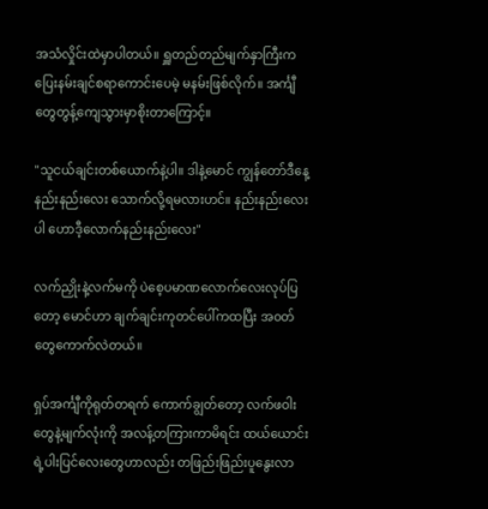အသံလှိုင်းထဲမှာပါတယ်။ ရှူတည်တည်မျက်နှာကြီးက ပြေးနမ်းချင်စရာကောင်းပေမဲ့ မနမ်းဖြစ်လိုက်။ အင်္ကျီတွေတွန့်ကျေသွားမှာစိုးတာကြောင့်။

"သူငယ်ချင်းတစ်ယောက်နဲ့ပါ။ ဒါနဲ့မောင် ကျွန်တော်ဒီနေ့ နည်းနည်းလေး သောက်လို့ရမလားဟင်။ နည်းနည်းလေးပါ ဟောဒီ့လောက်နည်းနည်းလေး"

လက်ညှိုးနဲ့လက်မကို ပဲစေ့ပမာဏလောက်လေးလုပ်ပြတော့ မောင်ဟာ ချက်ချင်းကုတင်ပေါ်ကထပြီး အ၀တ်တွေကောက်လဲတယ်။

ရှပ်အင်္ကျီကိုရုတ်တရက် ကောက်ချွတ်တော့ လက်ဖဝါးတွေနဲ့မျက်လုံးကို အလန့်တကြားကာမိရင်း ထယ်ယောင်းရဲ့ပါးပြင်လေးတွေဟာလည်း တဖြည်းဖြည်းပူနွေးလာ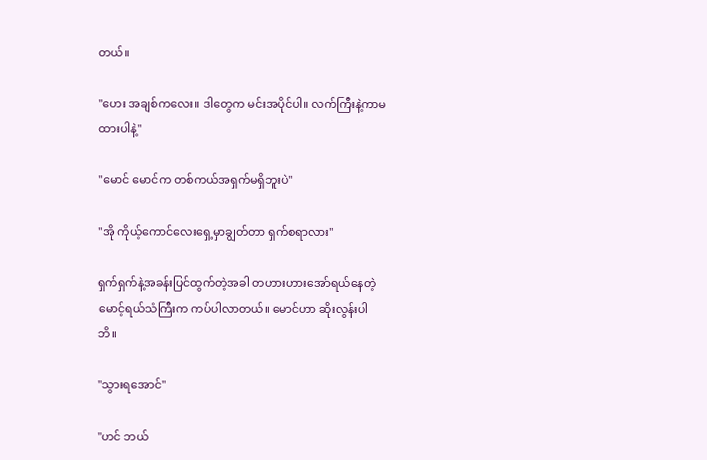တယ်။

"ဟေး အချစ်ကလေး။ ဒါတွေက မင်းအပိုင်ပါ။ လက်ကြီးနဲ့ကာမထားပါနဲ့"

"မောင် မောင်က တစ်ကယ်အရှက်မရှိဘူးပဲ"

"အို ကိုယ့်ကောင်လေးရှေ့မှာချွတ်တာ ရှက်စရာလား"

ရှက်ရှက်နဲ့အခန်းပြင်ထွက်တဲ့အခါ တဟားဟားအော်ရယ်နေတဲ့ မောင့်ရယ်သံကြီးက ကပ်ပါလာတယ်။ မောင်ဟာ ဆိုးလွန်းပါဘိ။

"သွားရအောင်"

"ဟင် ဘယ်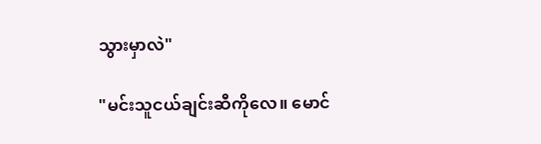သွားမှာလဲ"

"မင်းသူငယ်ချင်းဆီကိုလေ။ မောင်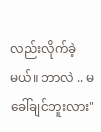လည်းလိုက်ခဲ့မယ်။ ဘာလဲ .. မခေါ်ချင်ဘူးလား"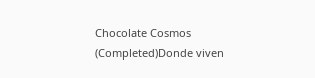Chocolate Cosmos (Completed)Donde viven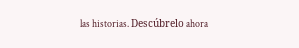las historias. Descúbrelo ahora